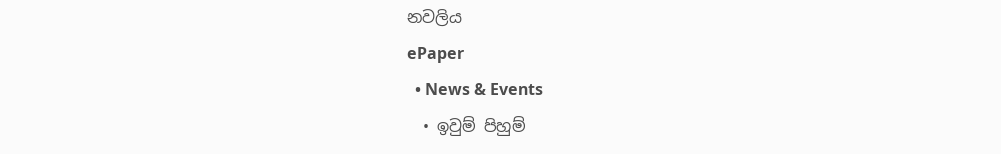නවලිය
ePaper
  • News & Events
  • ඉවුම් පිහුම්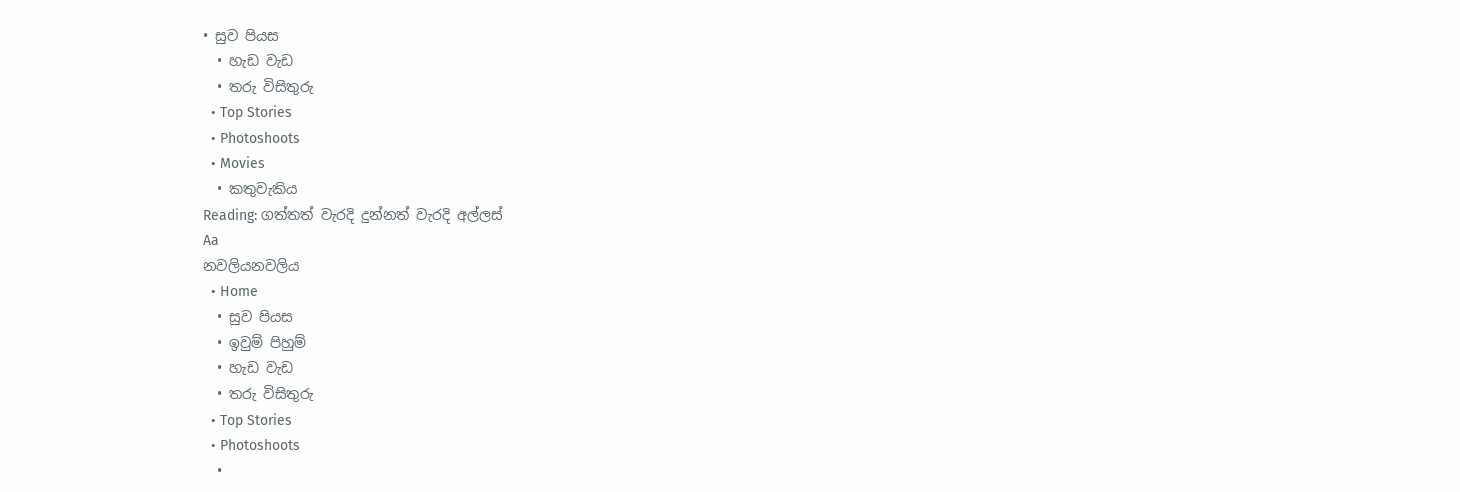• සුව පියස
  • හැඩ වැඩ
  • තරු විසිතුරු
  • Top Stories
  • Photoshoots
  • Movies
  • කතුවැකිය
Reading: ගත්තත් වැරදි දුන්නත් වැරදි අල්ලස්
Aa
නවලියනවලිය
  • Home
  • සුව පියස
  • ඉවුම් පිහුම්
  • හැඩ වැඩ
  • තරු විසිතුරු
  • Top Stories
  • Photoshoots
  •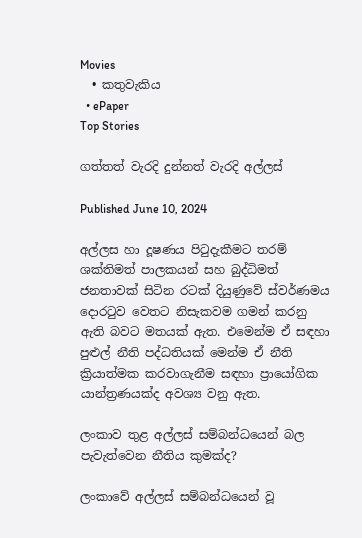Movies
  • කතුවැකිය
  • ePaper
Top Stories

ගත්තත් වැරදි දුන්නත් වැරදි අල්ලස්

Published June 10, 2024

අල්ලස හා දූෂණය පිටුදැකීමට තරම් ශක්තිමත් පාලකයන් සහ බුද්ධිමත් ජනතාවක් සිටින රටක් දියුණුවේ ස්වර්ණමය දොරටුව වෙතට නිසැකවම ගමන් කරනු ඇති බවට මතයක් ඇත. එමෙන්ම ඒ සඳහා පුළුල් නීති පද්ධතියක් මෙන්ම ඒ නීති ක්‍රියාත්මක කරවාගැනීම සඳහා ප්‍රායෝගික යාන්ත්‍රණයක්ද අවශ්‍ය වනු ඇත.

ලංකාව තුළ අල්ලස් සම්බන්ධයෙන් බල පැවැත්වෙන නීතිය කුමක්ද?

ලංකාවේ අල්ලස් සම්බන්ධයෙන් වූ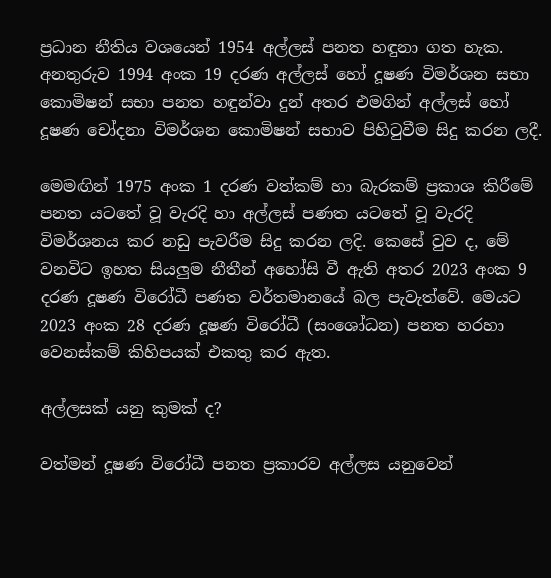ප්‍රධාන නීතිය වශයෙන් 1954 අල්ලස් පනත හඳුනා ගත හැක. අනතුරුව 1994 අංක 19 දරණ අල්ලස් හෝ දූෂණ විමර්ශන සභා කොමිෂන් සභා පනත හඳුන්වා දුන් අතර එමගින් අල්ලස් හෝ දූෂණ චෝදනා විමර්ශන කොමිෂන් සභාව පිහිටුවීම සිදු කරන ලදී.

මෙමඟින් 1975 අංක 1 දරණ වත්කම් හා බැරකම් ප්‍රකාශ කිරීමේ පනත යටතේ වූ වැරදි හා අල්ලස් පණත යටතේ වූ වැරදි විමර්ශනය කර නඩු පැවරීම සිදු කරන ලදි. කෙසේ වුව ද, මේ වනවිට ඉහත සියලුම නීතීන් අහෝසි වී ඇති අතර 2023 අංක 9 දරණ දූෂණ විරෝධී පණත වර්තමානයේ බල පැවැත්වේ. මෙයට 2023 අංක 28 දරණ දූෂණ විරෝධී (සංශෝධන) පනත හරහා වෙනස්කම් කිහිපයක් එකතු කර ඇත.

අල්ලසක් යනු කුමක් ද?

වත්මන් දූෂණ විරෝධී පනත ප්‍රකාරව අල්ලස යනුවෙන්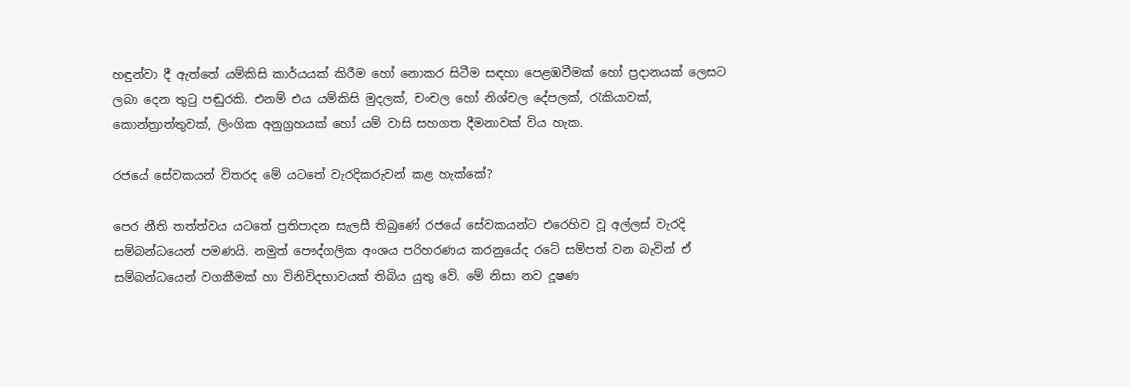හඳුන්වා දී ඇත්තේ යම්කිසි කාර්යයක් කිරීම හෝ නොකර සිටීම සඳහා පෙළඹවීමක් හෝ ප්‍රදානයක් ලෙසට ලබා දෙන තුටු පඬුරකි. එනම් එය යම්කිසි මුදලක්, චංචල හෝ නිශ්චල දේපලක්, රැකියාවක්, කොන්ත්‍රාත්තුවක්, ලිංගික අනුග්‍රහයක් හෝ යම් වාසි සහගත දීමනාවක් විය හැක.

රජයේ සේවකයන් විතරද මේ යටතේ වැරදිකරුවන් කළ හැක්කේ?

පෙර නීති තත්ත්වය යටතේ ප්‍රතිපාදන සැලසී තිබුණේ රජයේ සේවකයන්ට එරෙහිව වූ අල්ලස් වැරදි සම්බන්ධයෙන් පමණයි. නමුත් පෞද්ගලික අංශය පරිහරණය කරනුයේද රටේ සම්පත් වන බැවින් ඒ සම්බන්ධයෙන් වගකීමක් හා විනිවිදභාවයක් තිබිය යුතු වේ. මේ නිසා නව දූෂණ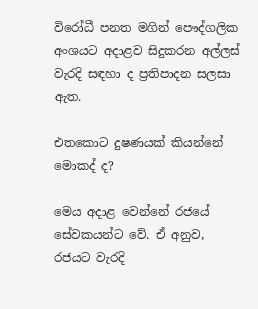විරෝධී පනත මගින් පෞද්ගලික අංශයට අදාළව සිදුකරන අල්ලස් වැරදි සඳහා ද ප්‍රතිපාදන සලසා ඇත.

එතකොට දුෂණයක් කියන්නේ මොකද් ද?

මෙය අදාළ වෙන්නේ රජයේ සේවකයන්ට වේ. ඒ අනුව, රජයට වැරදි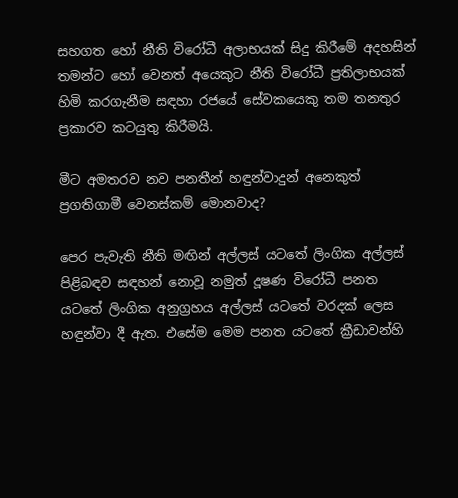සහගත හෝ නීති විරෝධී අලාභයක් සිදු කිරීමේ අදහසින් තමන්ට හෝ වෙනත් අයෙකුට නීති විරෝධී ප්‍රතිලාභයක් හිමි කරගැනීම සඳහා රජයේ සේවකයෙකු තම තනතුර ප්‍රකාරව කටයුතු කිරීමයි.

මීට අමතරව නව පනතීන් හඳුන්වාදුන් අනෙකුත් ප්‍රගතිගාමී වෙනස්කම් මොනවාද?

පෙර පැවැති නීති මඟින් අල්ලස් යටතේ ලිංගික අල්ලස් පිළිබඳව සඳහන් නොවූ නමුත් දූෂණ විරෝධී පනත යටතේ ලිංගික අනුග්‍රහය අල්ලස් යටතේ වරදක් ලෙස හඳුන්වා දී ඇත. එසේම මෙම පනත යටතේ ක්‍රීඩාවන්හි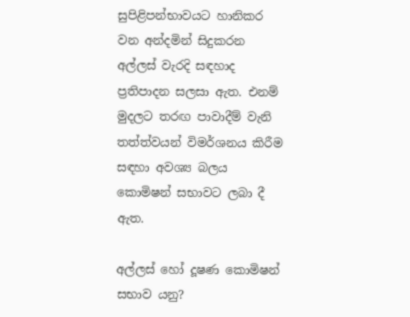සුපිළිපන්භාවයට හානිකර වන අන්දමින් සිදුකරන අල්ලස් වැරදි සඳහාද ප්‍රතිපාදන සලසා ඇත. එනම් මුදලට තරඟ පාවාදීම් වැනි තත්ත්වයන් විමර්ශනය කිරීම සඳහා අවශ්‍ය බලය කොමිෂන් සභාවට ලබා දී ඇත.

අල්ලස් හෝ දූෂණ කොමිෂන් සභාව යනු?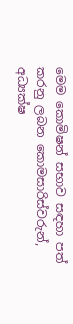මෙම කොමිෂන් සභාව සඳහා පත් කරනු ලබන කොමසාරිස්වරුන්, අධ්‍යක්ෂ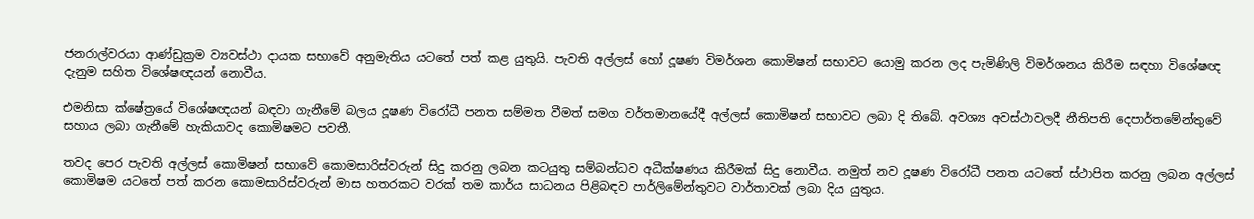ජනරාල්වරයා ආණ්ඩුක්‍රම ව්‍යවස්ථා දායක සභාවේ අනුමැතිය යටතේ පත් කළ යුතුයි. පැවති අල්ලස් හෝ දූෂණ විමර්ශන කොමිෂන් සභාවට යොමු කරන ලද පැමිණිලි විමර්ශනය කිරීම සඳහා විශේෂඥ දැනුම සහිත විශේෂඥයන් නොවීය.

එමනිසා ක්ෂේත්‍රයේ විශේෂඥයන් බඳවා ගැනීමේ බලය දූෂණ විරෝධී පනත සම්මත වීමත් සමග වර්තමානයේදී අල්ලස් කොමිෂන් සභාවට ලබා දි තිබේ. අවශ්‍ය අවස්ථාවලදී නීතිපති දෙපාර්තමේන්තුවේ සහාය ලබා ගැනීමේ හැකියාවද කොමිෂමට පවතී.

තවද පෙර පැවති අල්ලස් කොමිෂන් සභාවේ කොමසාරිස්වරුන් සිදු කරනු ලබන කටයුතු සම්බන්ධව අධීක්ෂණය කිරීමක් සිදු නොවීය. නමුත් නව දූෂණ විරෝධී පනත යටතේ ස්ථාපිත කරනු ලබන අල්ලස් කොමිෂම යටතේ පත් කරන කොමසාරිස්වරුන් මාස හතරකට වරක් තම කාර්ය සාධනය පිළිබඳව පාර්ලිමේන්තුවට වාර්තාවක් ලබා දිය යුතුය.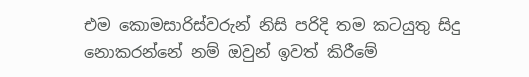එම කොමසාරිස්වරුන් නිසි පරිදි තම කටයුතු සිදු නොකරන්නේ නම් ඔවුන් ඉවත් කිරීමේ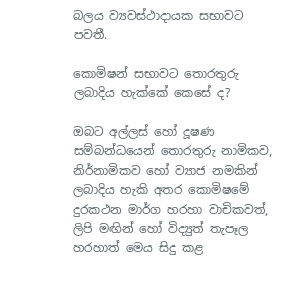බලය ව්‍යවස්ථාදායක සභාවට පවතී.

කොමිෂන් සභාවට තොරතුරු ලබාදිය හැක්කේ කෙසේ ද?

ඔබට අල්ලස් හෝ දූෂණ සම්බන්ධයෙන් තොරතුරු නාමිකව, නිර්නාමිකව හෝ ව්‍යාජ නමකින් ලබාදිය හැකි අතර කොමිෂමේ දුරකථන මාර්ග හරහා වාචිකවත්, ලිපි මඟින් හෝ විද්‍යුත් තැපෑල හරහාත් මෙය සිදු කළ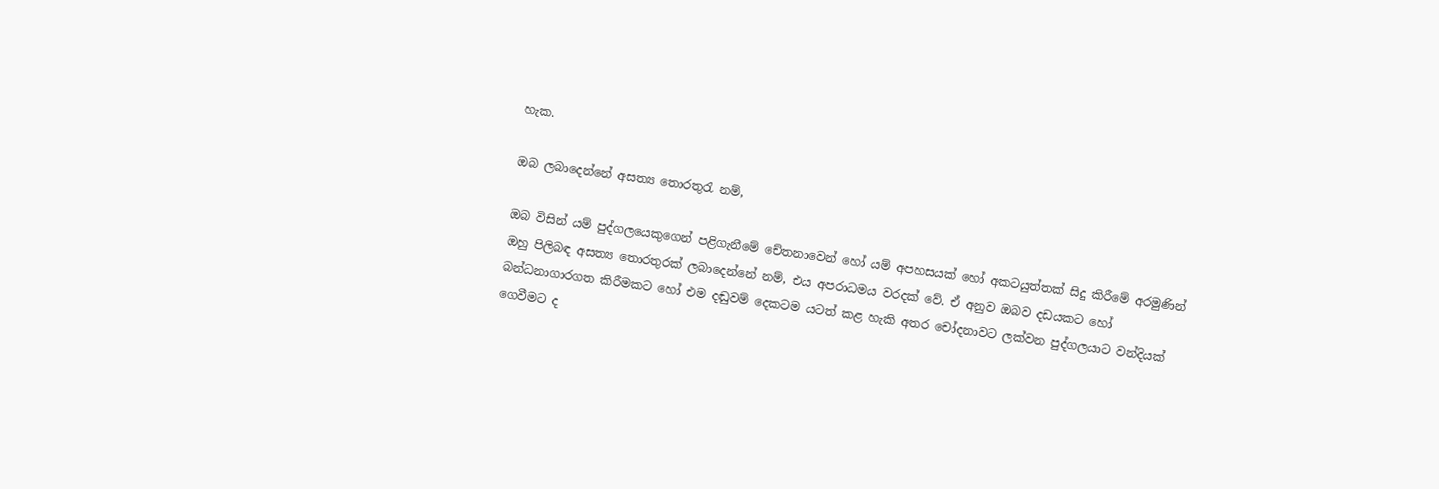හැක.

ඔබ ලබාදෙන්නේ අසත්‍ය තොරතුරැ නම්,

ඔබ විසින් යම් පුද්ගලයෙකුගෙන් පළිගැනීමේ චේතනාවෙන් හෝ යම් අපහසයක් හෝ අකටයුත්තක් සිදු කිරීමේ අරමුණින් ඔහු පිලිබඳ අසත්‍ය තොරතුරක් ලබාදෙන්නේ නම්, එය අපරාධමය වරදක් වේ. ඒ අනුව ඔබව දඩයකට හෝ බන්ධනාගාරගත කිරීමකට හෝ එම දඬුවම් දෙකටම යටත් කළ හැකි අතර චෝදනාවට ලක්වන පුද්ගලයාට වන්දියක් ගෙවීමට ද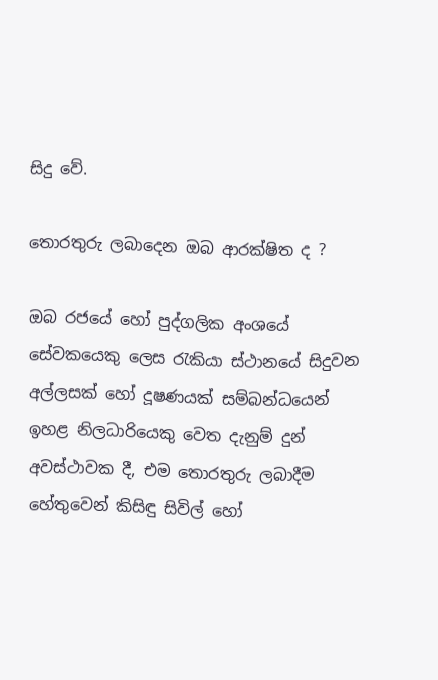සිදු වේ.

තොරතුරු ලබාදෙන ඔබ ආරක්ෂිත ද ?

ඔබ රජයේ හෝ පුද්ගලික අංශයේ සේවකයෙකු ලෙස රැකියා ස්ථානයේ සිදුවන අල්ලසක් හෝ දූෂණයක් සම්බන්ධයෙන් ඉහළ නිලධාරියෙකු වෙත දැනුම් දුන් අවස්ථාවක දී, එම තොරතුරු ලබාදීම හේතුවෙන් කිසිඳු සිවිල් හෝ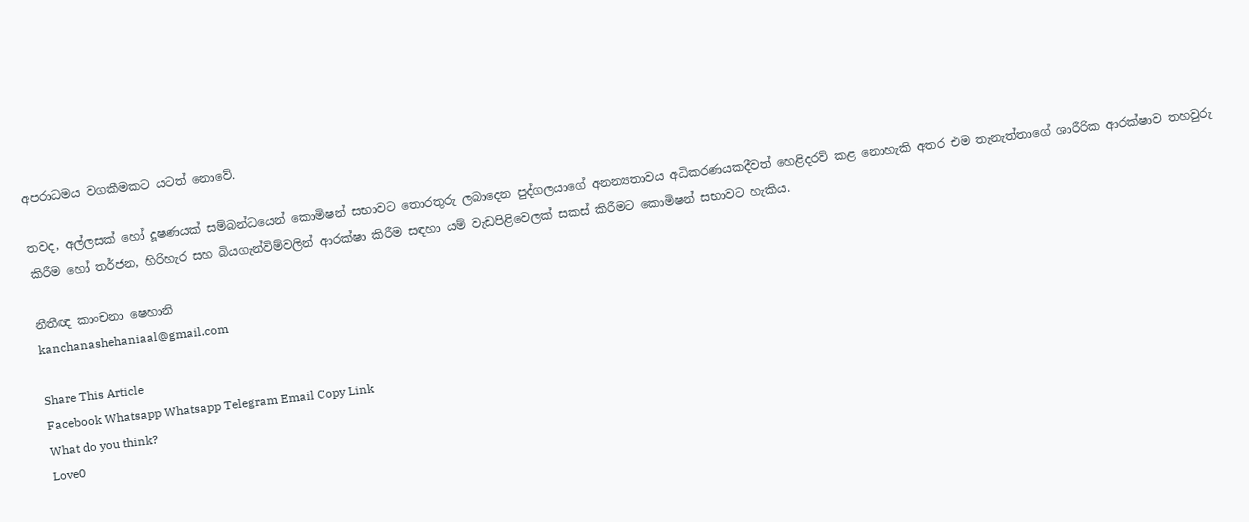අපරාධමය වගකීමකට යටත් නොවේ.

තවද, අල්ලසක් හෝ දූෂණයක් සම්බන්ධයෙන් කොමිෂන් සභාවට තොරතුරු ලබාදෙන පුද්ගලයාගේ අනන්‍යතාවය අධිකරණයකදීවත් හෙළිදරව් කළ නොහැකි අතර එම තැනැත්තාගේ ශාරීරික ආරක්ෂාව තහවුරු කිරීම හෝ තර්ජන, හිරිහැර සහ බියගැන්විම්වලින් ආරක්ෂා කිරීම සඳහා යම් වැඩපිළිවෙලක් සකස් කිරීමට කොමිෂන් සභාවට හැකිය.

නීතීඥ කාංචනා ෂෙහානි
kanchanashehaniaal@gmail.com

Share This Article
Facebook Whatsapp Whatsapp Telegram Email Copy Link
What do you think?
Love0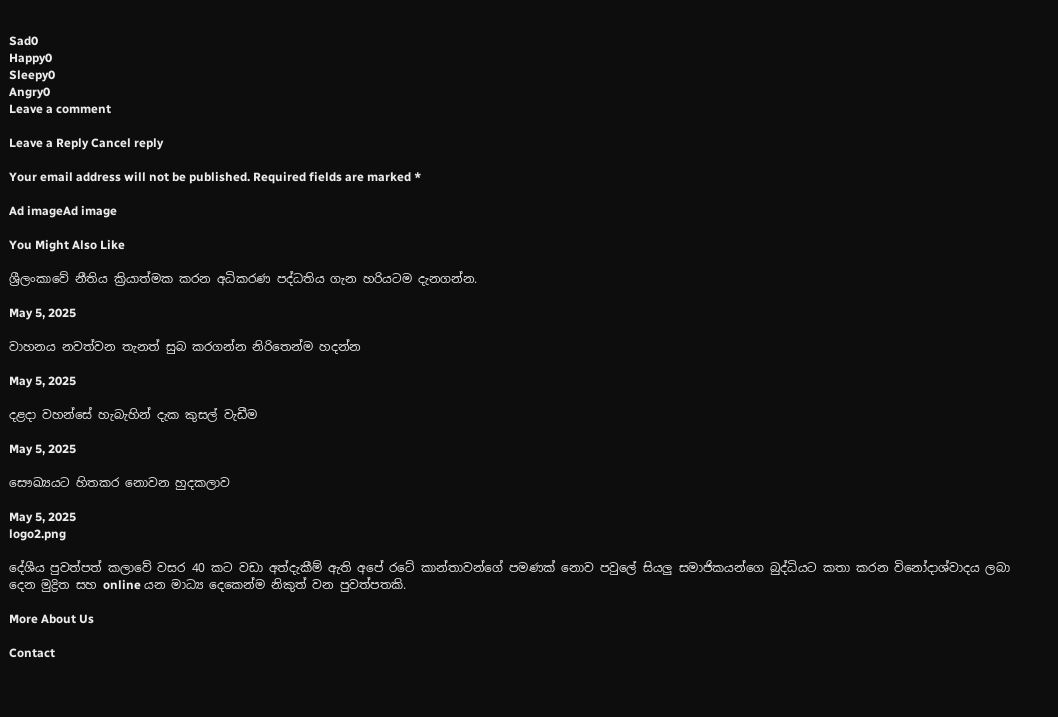Sad0
Happy0
Sleepy0
Angry0
Leave a comment

Leave a Reply Cancel reply

Your email address will not be published. Required fields are marked *

Ad imageAd image

You Might Also Like

ශ්‍රීලංකාවේ නීතිය ක්‍රියාත්මක කරන අධිකරණ පද්ධතිය ගැන හරියටම දැනගන්න.

May 5, 2025

වාහනය නවත්වන තැනත් සුබ කරගන්න නිරිතෙන්ම හදන්න

May 5, 2025

දළදා වහන්සේ හැබැහින් දැක කුසල් වැඩීම

May 5, 2025

සෞඛ්‍යයට හිතකර නොවන හුදකලාව

May 5, 2025
logo2.png

දේශීය පුවත්පත් කලාවේ වසර 40 කට වඩා අත්දැකීම් ඇති අපේ රටේ කාන්තාවන්ගේ පමණක් නොව පවුලේ සියලු සමාජිකයන්ගෙ බුද්ධියට කතා කරන විනෝදාශ්වාදය ලබා දෙන මුද්‍රිත සහ online යන මාධ්‍ය දෙකෙන්ම නිකුත් වන පුවත්පතකි.

More About Us

Contact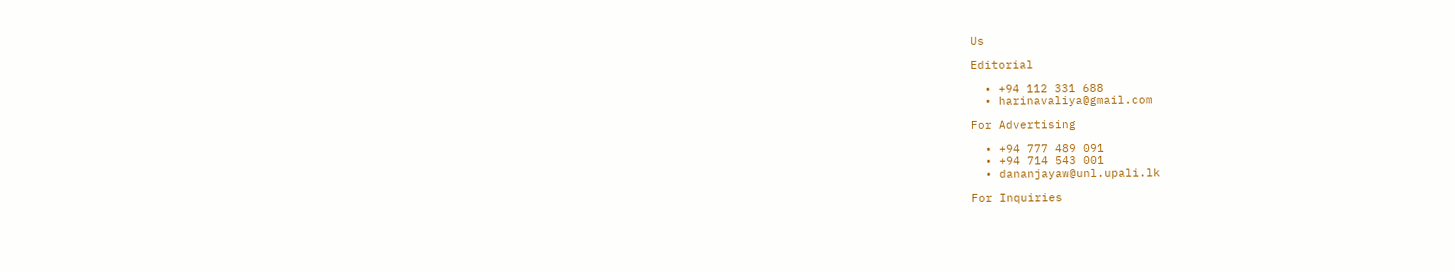Us

Editorial

  • +94 112 331 688
  • harinavaliya@gmail.com

For Advertising

  • +94 777 489 091
  • +94 714 543 001
  • dananjayaw@unl.upali.lk

For Inquiries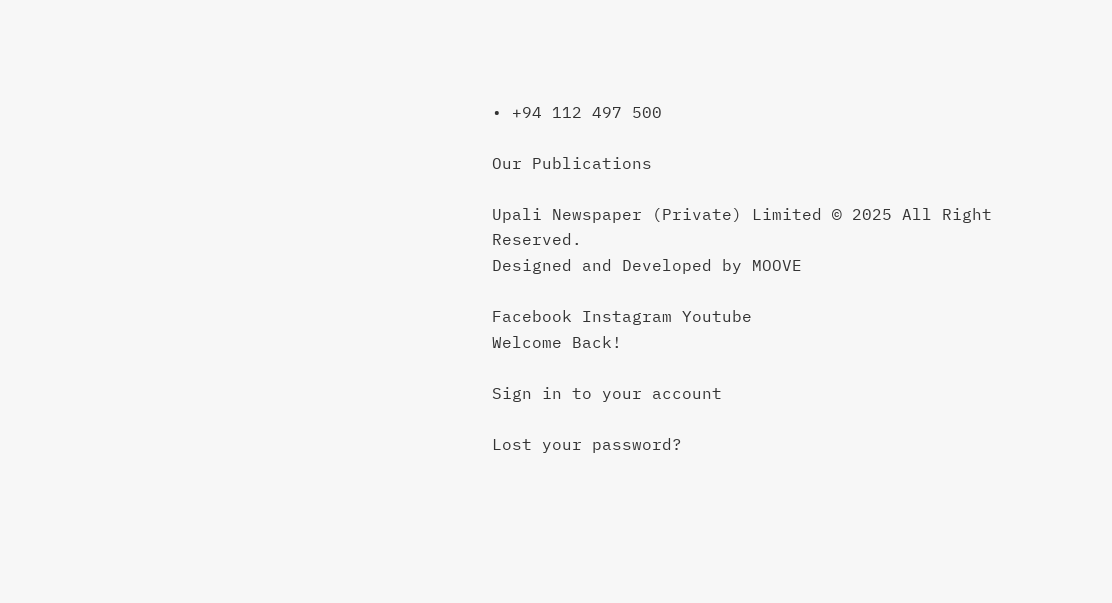• +94 112 497 500

Our Publications

Upali Newspaper (Private) Limited © 2025 All Right Reserved.
Designed and Developed by MOOVE

Facebook Instagram Youtube
Welcome Back!

Sign in to your account

Lost your password?